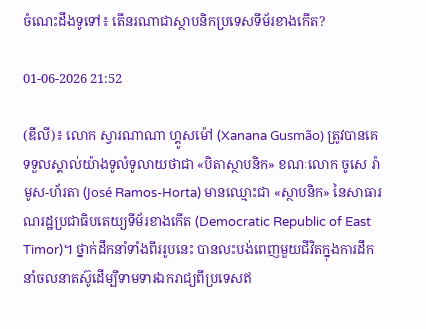ចំណេះដឹងទូទៅ៖ តើនរណាជាស្ថាបនិកប្រទេសទីម័រខាងកើត?

01-06-2026 21:52

(ឌីលី)៖ លោក ស្វារណាណា ហ្គូសម៉ៅ (Xanana Gusmão) ត្រូវបានគេទទួលស្គាល់យ៉ាងទូលំទូលាយថាជា «បិតាស្ថាបនិក» ខណៈលោក ចូសេ រ៉ាមូស-ហ័រតា (José Ramos-Horta) មានឈ្មោះជា «ស្ថាបនិក» នៃសាធារណរដ្ឋប្រជាធិបតេយ្យទីម័រខាងកើត (Democratic Republic of East Timor)។ ថ្នាក់ដឹកនាំទាំងពីររូបនេះ បានលះបង់ពេញមួយជីវិតក្នុងការដឹកនាំចលនាតស៊ូដើម្បីទាមទារឯករាជ្យពីប្រទេសឥ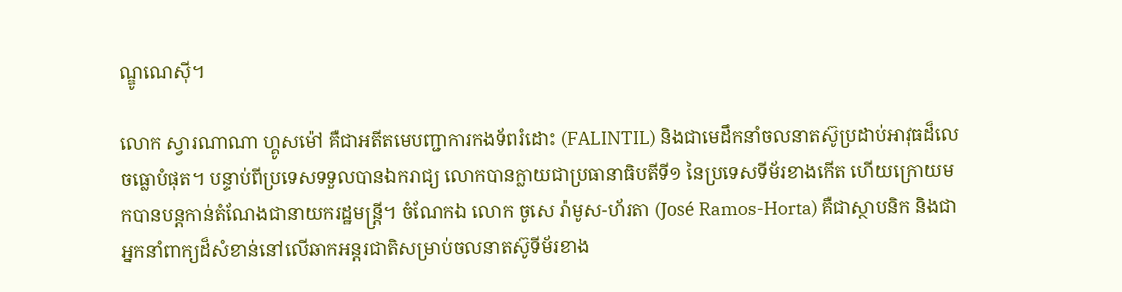ណ្ឌូណេស៊ី។

លោក ស្វារណាណា ហ្គូសម៉ៅ គឺជាអតីតមេបញ្ជាការកងទ័ពរំដោះ (FALINTIL) និងជាមេដឹកនាំចលនាតស៊ូប្រដាប់អាវុធដ៏លេចធ្លោបំផុត។ បន្ទាប់ពីប្រទេសទទួលបានឯករាជ្យ លោកបានក្លាយជាប្រធានាធិបតីទី១ នៃប្រទេសទីម័រខាងកើត ហើយក្រោយមកបានបន្តកាន់តំណែងជានាយករដ្ឋមន្ត្រី។ ចំណែកឯ លោក ចូសេ រ៉ាមូស-ហ័រតា (José Ramos-Horta) គឺជាស្ថាបនិក និងជាអ្នកនាំពាក្យដ៏សំខាន់នៅលើឆាកអន្តរជាតិសម្រាប់ចលនាតស៊ូទីម័រខាង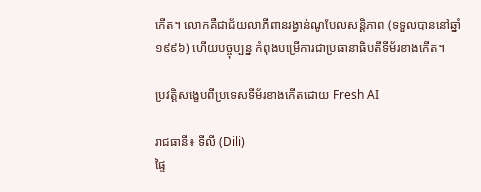កើត។ លោកគឺជាជ័យលាភីពានរង្វាន់ណូបែលសន្តិភាព (ទទួលបាននៅឆ្នាំ១៩៩៦) ហើយបច្ចុប្បន្ន កំពុងបម្រើការជាប្រធានាធិបតីទីម័រខាងកើត។

ប្រវត្តិសង្ខេបពីប្រទេសទីម័រខាងកើតដោយ Fresh AI

រាជធានី៖ ទីលី (Dili)
ផ្ទៃ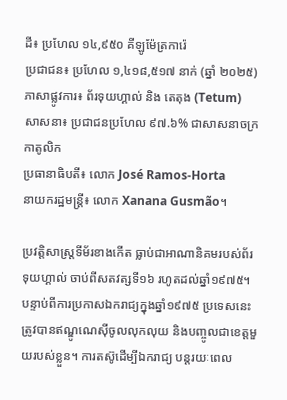ដី៖ ប្រហែល ១៤,៩៥០ គីឡូម៉ែត្រការ៉េ
ប្រជាជន៖ ប្រហែល ១,៤១៨,៥១៧ នាក់ (ឆ្នាំ ២០២៥)
ភាសាផ្លូវការ៖ ព័រទុយហ្គាល់ និង តេតុង (Tetum)
សាសនា៖ ប្រជាជនប្រហែល ៩៧.៦% ជាសាសនាចក្រកាតូលិក
ប្រធានាធិបតី៖ លោក José Ramos-Horta
នាយករដ្ឋមន្ត្រី៖ លោក Xanana Gusmão។

ប្រវត្តិសាស្ត្រទីម័រខាងកើត ធ្លាប់ជាអាណានិគមរបស់ព័រទុយហ្គាល់ ចាប់ពីសតវត្សទី១៦ រហូតដល់ឆ្នាំ១៩៧៥។ បន្ទាប់ពីការប្រកាសឯករាជ្យក្នុងឆ្នាំ១៩៧៥ ប្រទេសនេះត្រូវបានឥណ្ឌូណេស៊ីចូលលុកលុយ និងបញ្ចូលជាខេត្តមួយរបស់ខ្លួន។ ការតស៊ូដើម្បីឯករាជ្យ បន្តរយៈពេល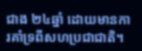ជាង ២៤ឆ្នាំ ដោយមានការគាំទ្រពីសហប្រជាជាតិ។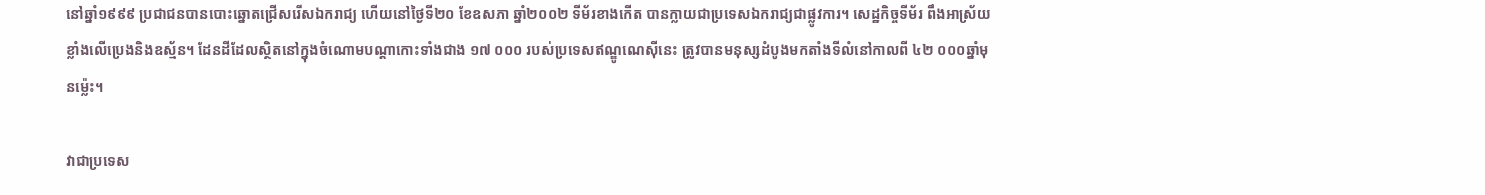នៅឆ្នាំ១៩៩៩ ប្រជាជនបានបោះឆ្នោតជ្រើសរើសឯករាជ្យ ហើយនៅថ្ងៃទី២០ ខែឧសភា ឆ្នាំ២០០២ ទីម័រខាងកើត បានក្លាយជាប្រទេសឯករាជ្យជាផ្លូវការ។ សេដ្ឋកិច្ចទីម័រ ពឹងអាស្រ័យខ្លាំងលើប្រេងនិងឧស្ម័ន។ ដែនដីដែលស្ថិតនៅក្នុងចំណោមបណ្តាកោះទាំងជាង ១៧ ០០០ របស់ប្រទេសឥណ្ឌូណេស៊ីនេះ ត្រូវបានមនុស្សដំបូងមកតាំងទីលំនៅកាលពី ៤២ ០០០ឆ្នាំមុនម្ល៉េះ។

វាជាប្រទេស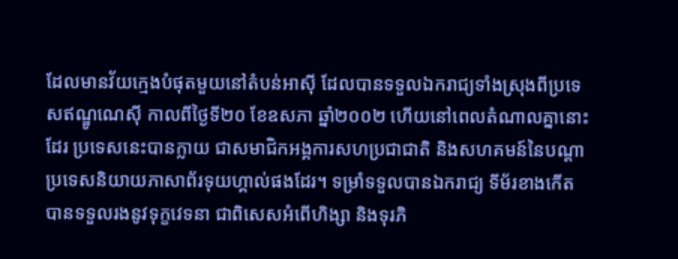ដែលមានវ័យក្មេងបំផុតមួយនៅតំបន់អាស៊ី ដែលបានទទួលឯករាជ្យទាំងស្រុងពីប្រទេសឥណ្ឌូណេស៊ី កាលពីថ្ងៃទី២០ ខែឧសភា ឆ្នាំ២០០២ ហើយនៅពេលតំណាលគ្នានោះដែរ ប្រទេសនេះបានក្លាយ ជាសមាជិកអង្គការសហប្រជាជាតិ និងសហគមន៍នៃបណ្តាប្រទេសនិយាយភាសាព័រទុយហ្គាល់ផងដែរ។ ទម្រាំទទួលបានឯករាជ្យ ទីម័រខាងកើត បានទទួលរងនូវទុក្ខវេទនា ជាពិសេសអំពើហិង្សា និងទុរភិ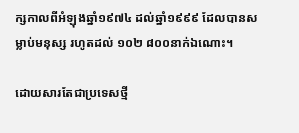ក្សកាលពីអំឡុងឆ្នាំ១៩៧៤ ដល់ឆ្នាំ១៩៩៩ ដែលបានសម្លាប់មនុស្ស រហូតដល់ ១០២ ៨០០នាក់ឯណោះ។

ដោយសារតែជាប្រទេសថ្មី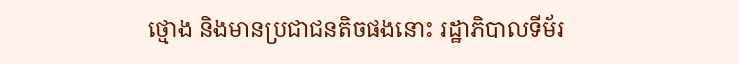ថ្មោង និងមានប្រជាជនតិចផងនោះ រដ្ឋាភិបាលទីម័រ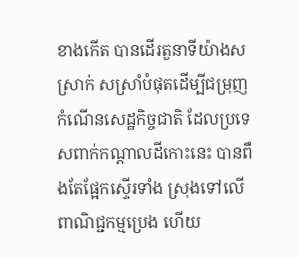ខាងកើត បានដើរតួនាទីយ៉ាងសស្រាក់ សស្រាំបំផុតដើម្បីជម្រុញកំណើនសេដ្ឋកិច្ចជាតិ ដែលប្រទេសពាក់កណ្តាលដីកោះនេះ បានពឹងតែផ្អែកស្ទើរទាំង ស្រុងទៅលើពាណិជ្ជកម្មប្រេង ហើយ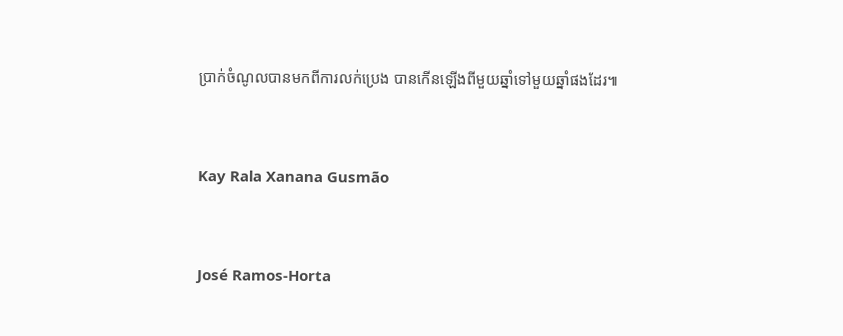ប្រាក់ចំណូលបានមកពីការលក់ប្រេង បានកើនឡើងពីមួយឆ្នាំទៅមួយឆ្នាំផងដែរ៕


Kay Rala Xanana Gusmão


José Ramos-Horta